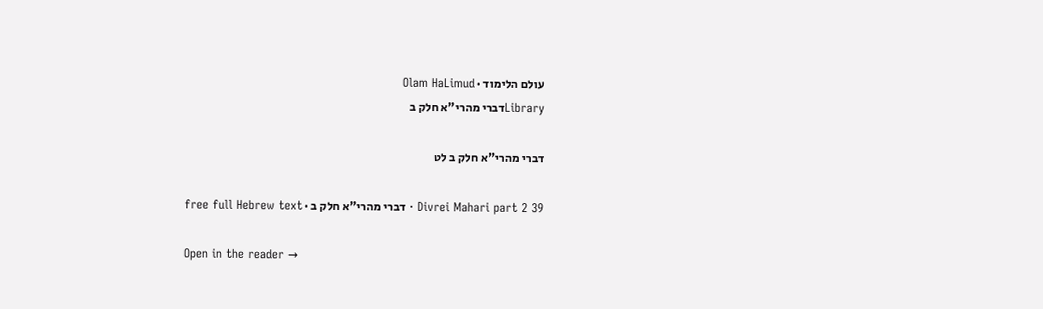עולם הלימוד · Olam HaLimud
Libraryדברי מהרי"א חלק ב

דברי מהרי"א חלק ב לט

Divrei Mahari part 2 39 · דברי מהרי"א חלק ב · free full Hebrew text

Open in the reader →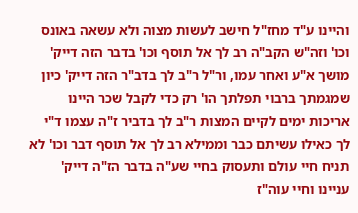והיינו ע"ד מחז"ל חישב לעשות מצוה ולא עשאה באונס וכו' וזה"ש הקב"ה רב לך אל תוסף וכו' בדבר הזה דייק' מושך א"ע ואחר עמו, ור"ל ר"ב לך בדב"ר הזה דייק' כיון שמגמתך ברבוי תפלתך הו' רק כדי לקבל שכר היינו אריכות ימים לקיים המצות ר"ב לך בדביר ז"ה עצמו ד"י לך כאילו עשיתם כבר וממילא רב לך אל תוסף דבר וכו' לא תניח חיי עולם ותעסוק בחיי שע"ה בדבר הז"ה דייק' עניינו וחיי עוה"ז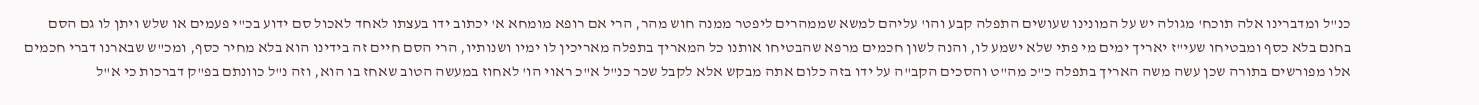כנ"ל ומדברינו אלה תוכח' מגולה יש על המונינו שעושים התפלה קבע והו' עליהם למשא שממהרים ליפטר ממנה חוש מהר, הרי אם רופא מומחא א' יכתוב ידו בעצתו לאחד לאכול סם ידוע בכ"י פעמים או שלש ויתן לו גם הסם בחנם בלא כסף ומבטיחו שעי"ז יאריך ימים מי פתי שלא ישמע לו, והנה לשון חכמים מרפא שהבטיחו אותנו כל המאריך בתפלה מאריכין לו ימיו ושנותיו, הרי הסם חיים זה בידינו הוא בלא מחיר כסף, ומכ"ש שבארנו דברי חכמים אלו מפורשים בתורה שכן עשה משה האריך בתפלה כ"כ מה"ט והסכים הקב"ה על ידו בזה כלום אתה מבקש אלא לקבל שכר כנ"ל א"כ ראוי הו' לאחוז במעשה הטוב שאחז בו הוא, וזה נ"ל כוונתם בפ"ק דברכות כי א"ל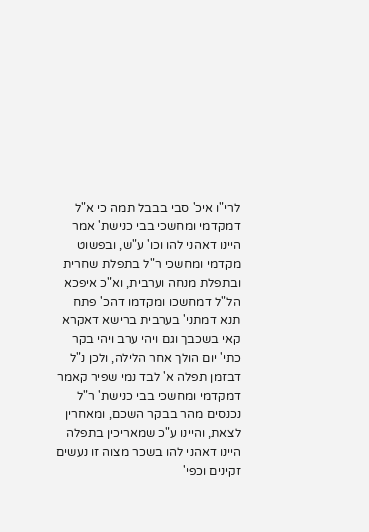לרי"ו איכ' סבי בבבל תמה כי א"ל דמקדמי ומחשכי בבי כנישת' אמר היינו דאהני להו וכו' ע"ש, ובפשוט מקדמי ומחשכי ר"ל בתפלת שחרית ובתפלת מנחה וערבית, וא"כ איפכא הל"ל דמחשכו ומקדמו דהכ' פתח תנא דמתני' בערבית ברישא דאקרא קאי בשכבך וגם ויהי ערב ויהי בקר כתי' יום הולך אחר הלילה, ולכן נ"ל דבזמן תפלה א' לבד נמי שפיר קאמר דמקדמי ומחשכי בבי כנישת' ר"ל נכנסים מהר בבקר השכם, ומאחרין לצאת, והיינו ע"כ שמאריכין בתפלה היינו דאהני להו בשכר מצוה זו נעשים זקינים וכפי'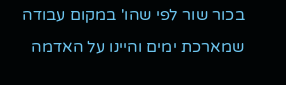בכור שור לפי שהו' במקום עבודה שמארכת ימים והיינו על האדמה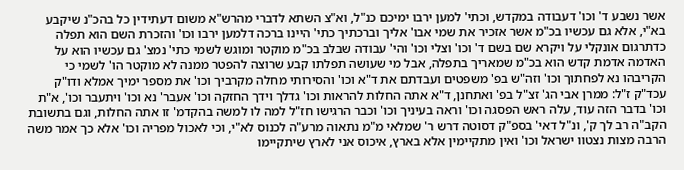אשר נשבע ד' וכו' דעבודה במקדש, וכתי' למען ירבו ימיכם כנ"ל, וא"צ השתא לדברי מהרש"א משום דעתידין כל בהכ"נ שיקבע בא"י, אלא גם עכשיו בכ"מ אשר אזכיר את שמי אבו' אליך וברכתיך כתי' היינו ברכה דלמען ירבו וכו' והזכרת השם הוא תפלה כדתרגום אונקלי על ויקרא שם בשם ד' וכו' וצלי וכו' והי' עבודה שבלב בכ"מ מוקטר ומוגש לשמי כתי' נמצ' גם עכשיו הוא על האדמה אדמת קדש הוא בכ"מ שמאריך בתפלה, אבל מי שעושה תפלתו קבע שרוצה להפטר ממנה לא מוקטר הו' לשמי כי הקריבהו נא לפחתוך וכו' וזה"ש בפ' משפטים ועבדתם את ד"א וכו' והסירותי מחלה מקרביך וכו' את מספר ימיך אמלא ודו"ק עכד"ק ז"ל: ממרן אבי הג' זצ"ל בפ' ואתחנן, ד"א אתה החלות להראות וכו' גדלך וידך החזקה וכו' אעבר' נא וכו' ויתעבר וכו', א"ת וכו' בדבר הזה עוד, עלה ראש הפסגה וכו' וראה בעיניך וכו' וכבר הרגישו חז"ל למה לו למשה בהקדמ' זו אתה החלות, וגם בתשובת הקב"ה רב לך ק', ונ"ל דאי' בספ"ק דסוטה דרש ר' שמלאי מ"מ נתאוה מרע"ה לכנוס לא"י, וכי לאכול מפריה וכו' אלא כך אמר משה הרבה מצות נצטוו ישראל וכו' ואין מתקיימין אלא בארץ, איכוס אני לארץ שיתקיימו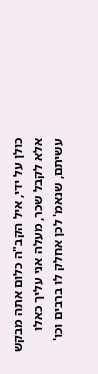כולן על ידי, איל הקב"ה כלום אתה מבקש אלא לקבל שכר, מעלה אני עליך כאלו עשיתם, שנאמ' לכן אחלק לו ברבים וכו'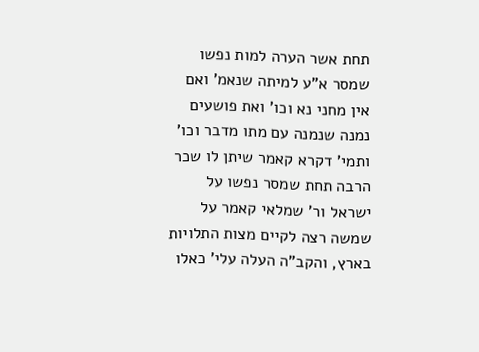תחת אשר הערה למות נפשו שמסר א"ע למיתה שנאמ' ואם אין מחני נא וכו' ואת פושעים נמנה שנמנה עם מתו מדבר וכו' ותמי' דקרא קאמר שיתן לו שכר הרבה תחת שמסר נפשו על ישראל ור' שמלאי קאמר על שמשה רצה לקיים מצות התלויות בארץ, והקב"ה העלה עלי' כאלו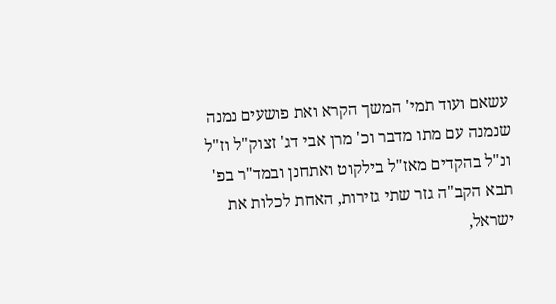עשאם ועוד תמי' המשך הקרא ואת פושעים נמנה שנמנה עם מתו מדבר וכ' מרן אבי דג' זצוק"ל וז"ל ונ"ל בהקדים מאז"ל בילקוט ואתחנן ובמד"ר בפ' תבא הקב"ה גזר שתי גזירות, האחת לכלות את ישראל,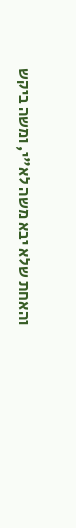והאחת שלא יבא משה לא"י, ומשה ביקש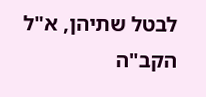לבטל שתיהן, א"ל הקב"ה